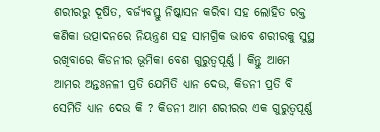ଶରୀରରୁ ଦୂଷିତ, ବର୍ଜ୍ୟବସ୍ତୁ ନିଷ୍କାସନ କରିବା ସହ ଲୋହିତ ରକ୍ତ କଣିକା ଉତ୍ପାଦନରେ ନିୟନ୍ତ୍ରଣ ସହ ସାମଗ୍ରିକ ଭାବେ ଶରୀରକୁ ସୁସ୍ଥ ରଖିବାରେ କିଡନୀର ଭୂମିକା ବେଶ ଗୁରୁତ୍ୱପୂର୍ଣ୍ଣ । କିନ୍ତୁ ଆମେ ଆମର ଅନ୍ତଃନଳୀ ପ୍ରତି ଯେମିତି ଧ୍ୟାନ ଦେଉ, କିଡନୀ ପ୍ରତି ବି ସେମିତି ଧ୍ୟାନ ଦେଉ କି ? କିଡନୀ ଆମ ଶରୀରର ଏକ ଗୁରୁତ୍ୱପୂର୍ଣ୍ଣ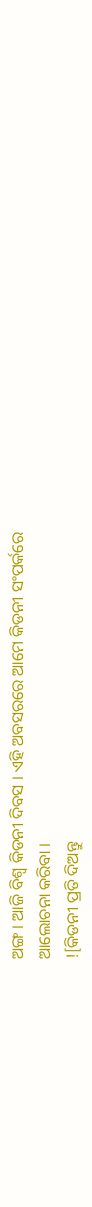ଅଙ୍ଗ । ଆଜି ବିଶ୍ୱ କିଡନୀ ଦିବସ । ଏହି ଅବସରରେ ଆମେ କିଡନୀ ସଂପର୍କରେ ଆଲୋଚନା କରିବା ।
![କିଡନୀ ପ୍ରତି ଦିଅନ୍ତୁ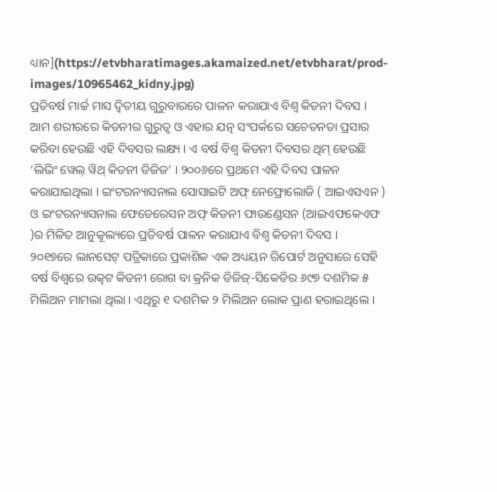ଧ୍ୟାନ](https://etvbharatimages.akamaized.net/etvbharat/prod-images/10965462_kidny.jpg)
ପ୍ରତିବର୍ଷ ମାର୍ଚ୍ଚ ମାସ ଦ୍ୱିତୀୟ ଗୁରୁବାରରେ ପାଳନ କରାଯାଏ ବିଶ୍ୱ କିଡନୀ ଦିବସ । ଆମ ଶରୀରରେ କିଡନୀର ଗୁରୁତ୍ୱ ଓ ଏହାର ଯତ୍ନ ସଂପର୍କରେ ସଚେତନତା ପ୍ରସାର କରିବା ହେଉଛି ଏହି ଦିବସର ଲକ୍ଷ୍ୟ । ଏ ବର୍ଷ ବିଶ୍ୱ କିଡନୀ ଦିବସର ଥିମ୍ ହେଉଛି ‘ଲିଭିଂ ୱେଲ୍ ୱିଥ୍ କିଡନୀ ଡିଜିଜ’ । ୨୦୦୬ରେ ପ୍ରଥମେ ଏହି ଦିବସ ପାଳନ କରାଯାଇଥିଲା । ଇଂଟରନ୍ୟାସନାଲ ସୋସାଇଟି ଅଫ୍ ନେଫ୍ରୋଲୋଜି ( ଆଇଏସଏନ ) ଓ ଇଂଟରନ୍ୟାସନାଲ ଫେଡେରେସନ ଅଫ୍ କିଡନୀ ଫାଉଣ୍ଡେସନ (ଆଇଏଫକେଏଫ )ର ମିଳିତ ଆନୁକୂଲ୍ୟରେ ପ୍ରତିବର୍ଷ ପାଳନ କରାଯାଏ ବିଶ୍ବ କିଡନୀ ଦିବସ ।
୨୦୧୭ରେ ଲାନସେଟ୍ ପତ୍ରିକାରେ ପ୍ରକାଶିକ ଏକ ଅଧ୍ୟୟନ ରିପୋର୍ଟ ଅନୁସାରେ ସେହି ବର୍ଷ ବିଶ୍ବରେ ଉତ୍କଟ କିଡନୀ ରୋଗ ବା କ୍ରନିକ ଡିଜିଜ୍-ସିକେଡିର ୬୯୭ ଦଶମିକ ୫ ମିଲିଅନ ମାମଲା ଥିଲା । ଏଥିରୁ ୧ ଦଶମିକ ୨ ମିଲିଅନ ଲୋକ ପ୍ରାଣ ହରାଇଥିଲେ ।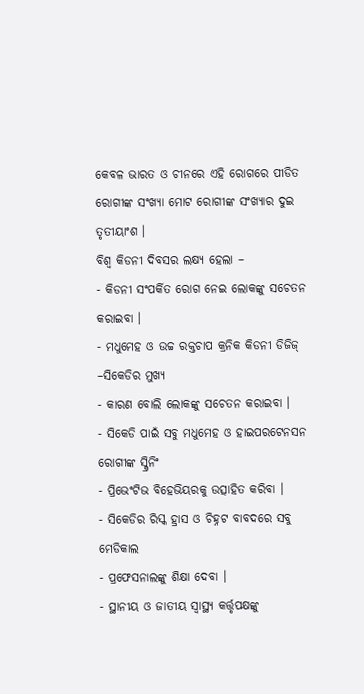କେବଳ ଭାରତ ଓ ଚୀନରେ ଏହି ରୋଗରେ ପୀଡିତ ରୋଗୀଙ୍କ ସଂଖ୍ୟା ମୋଟ ରୋଗୀଙ୍କ ସଂଖ୍ୟାର ଦୁଇ ତୃତୀୟାଂଶ ।
ବିଶ୍ୱ କିଡନୀ ଦିବସର ଲକ୍ଷ୍ୟ ହେଲା –
- କିଡନୀ ସଂପର୍କିତ ରୋଗ ନେଇ ଲୋକଙ୍କୁ ସଚେତନ କରାଇବା ।
- ମଧୁମେହ ଓ ଉଚ୍ଚ ରକ୍ତଚାପ କ୍ରନିକ କିଡନୀ ଡିଜିଜ୍ –ସିକେଡିର ମୁଖ୍ୟ
- କାରଣ ବୋଲି ଲୋକଙ୍କୁ ସଚେତନ କରାଇବା ।
- ସିକେଡି ପାଇଁ ସବୁ ମଧୁମେହ ଓ ହାଇପରଟେନସନ ରୋଗୀଙ୍କ ସ୍କ୍ରିନିଂ
- ପ୍ରିଭେଂଟିଭ ବିହେଭିୟରକୁ ଉତ୍ସାହିତ କରିବା ।
- ସିକେଡିର ରିସ୍କ ହ୍ରାସ ଓ ଚିହ୍ନଟ ବାବଦରେ ସବୁ ମେଡିକାଲ
- ପ୍ରଫେସନାଲଙ୍କୁ ଶିକ୍ଷା ଦେବା ।
- ସ୍ଥାନୀୟ ଓ ଜାତୀୟ ସ୍ୱାସ୍ଥ୍ୟ କର୍ତ୍ତୃପକ୍ଷଙ୍କୁ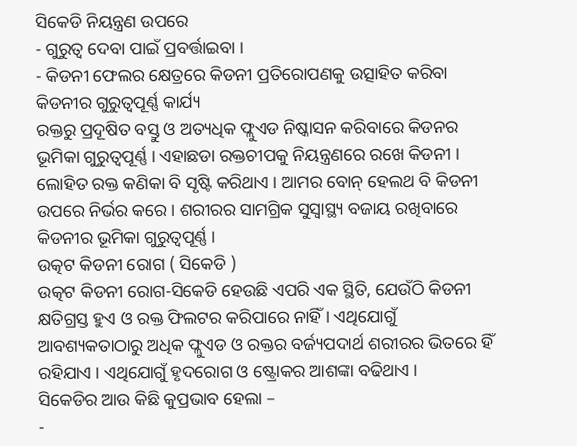ସିକେଡି ନିୟନ୍ତ୍ରଣ ଉପରେ
- ଗୁରୁତ୍ୱ ଦେବା ପାଇଁ ପ୍ରବର୍ତ୍ତାଇବା ।
- କିଡନୀ ଫେଲର କ୍ଷେତ୍ରରେ କିଡନୀ ପ୍ରତିରୋପଣକୁ ଉତ୍ସାହିତ କରିବା
କିଡନୀର ଗୁରୁତ୍ୱପୂର୍ଣ୍ଣ କାର୍ଯ୍ୟ
ରକ୍ତରୁ ପ୍ରଦୂଷିତ ବସ୍ତୁ ଓ ଅତ୍ୟଧିକ ଫ୍ଲୁଏଡ ନିଷ୍କାସନ କରିବାରେ କିଡନର ଭୂମିକା ଗୁରୁତ୍ୱପୂର୍ଣ୍ଣ । ଏହାଛଡା ରକ୍ତଚୀପକୁ ନିୟନ୍ତ୍ରଣରେ ରଖେ କିଡନୀ । ଲୋହିତ ରକ୍ତ କଣିକା ବି ସୃଷ୍ଟି କରିଥାଏ । ଆମର ବୋନ୍ ହେଲଥ ବି କିଡନୀ ଉପରେ ନିର୍ଭର କରେ । ଶରୀରର ସାମଗ୍ରିକ ସୁସ୍ୱାସ୍ଥ୍ୟ ବଜାୟ ରଖିବାରେ କିଡନୀର ଭୂମିକା ଗୁରୁତ୍ୱପୂର୍ଣ୍ଣ ।
ଉତ୍କଟ କିଡନୀ ରୋଗ ( ସିକେଡି )
ଉତ୍କଟ କିଡନୀ ରୋଗ-ସିକେଡି ହେଉଛି ଏପରି ଏକ ସ୍ଥିତି, ଯେଉଁଠି କିଡନୀ କ୍ଷତିଗ୍ରସ୍ତ ହୁଏ ଓ ରକ୍ତ ଫିଲଟର କରିପାରେ ନାହିଁ । ଏଥିଯୋଗୁଁ ଆବଶ୍ୟକତାଠାରୁ ଅଧିକ ଫ୍ଲୁଏଡ ଓ ରକ୍ତର ବର୍ଜ୍ୟପଦାର୍ଥ ଶରୀରର ଭିତରେ ହିଁ ରହିଯାଏ । ଏଥିଯୋଗୁଁ ହୃଦରୋଗ ଓ ଷ୍ଟ୍ରୋକର ଆଶଙ୍କା ବଢିଥାଏ ।
ସିକେଡିର ଆଉ କିଛି କୁପ୍ରଭାବ ହେଲା –
-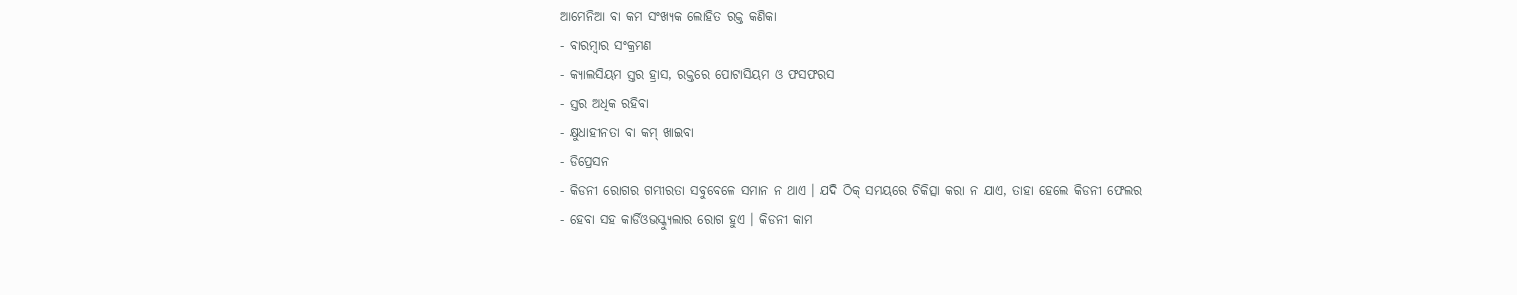ଆମେନିଆ ବା କମ ସଂଖ୍ୟକ ଲୋହିତ ରକ୍ତ କଣିକା
- ବାରମ୍ବାର ସଂକ୍ରମଣ
- କ୍ୟାଲସିୟମ ସ୍ତର ହ୍ରାସ, ରକ୍ତରେ ପୋଟାସିୟମ ଓ ଫସଫରସ
- ସ୍ତର ଅଧିକ ରହିବା
- କ୍ଷୁଧାହୀନତା ବା କମ୍ ଖାଇବା
- ଡିପ୍ରେସନ
- କିଡନୀ ରୋଗର ଗମ୍ଭୀରତା ସବୁବେଳେ ସମାନ ନ ଥାଏ । ଯଦି ଠିକ୍ ସମୟରେ ଚିକିତ୍ସା କରା ନ ଯାଏ, ତାହା ହେଲେ କିଡନୀ ଫେଲର
- ହେବା ସହ କାର୍ଡିଓଭସ୍କ୍ୟୁଲାର ରୋଗ ହୁଏ । କିଡନୀ କାମ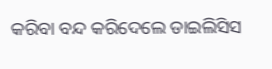କରିବା ବନ୍ଦ କରିଦେଲେ ଡାଇଲିସିସ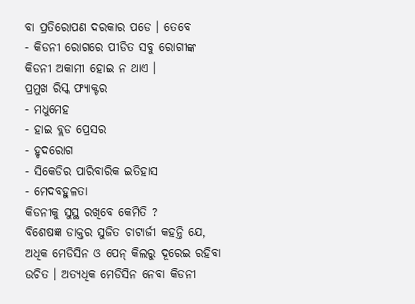ବା ପ୍ରତିରୋପଣ ଦରକାର ପଡେ । ତେବେ
- କିଡନୀ ରୋଗରେ ପୀଡିତ ସବୁ ରୋଗୀଙ୍କ କିଡନୀ ଅକାମୀ ହୋଇ ନ ଥାଏ ।
ପ୍ରମୁଖ ରିସ୍କ ଫ୍ୟାକ୍ଟର
- ମଧୁମେହ
- ହାଇ ବ୍ଲଡ ପ୍ରେସର
- ହୃଦରୋଗ
- ସିକେଡିର ପାରିବାରିକ ଇତିହାସ
- ମେଦବହୁଳତା
କିଡନୀକୁ ସୁସ୍ଥ ରଖିବେ କେମିତି ?
ବିଶେଷଜ୍ଞ ଡାକ୍ତର ସୁଜିତ ଚାଟାର୍ଜୀ କହନ୍ତି ଯେ, ଅଧିକ ମେଡିସିନ ଓ ପେନ୍ କିଲରୁ ଦୂରେଇ ରହିବା ଉଚିତ । ଅତ୍ୟଧିକ ମେଡିସିନ ନେବା କିଡନୀ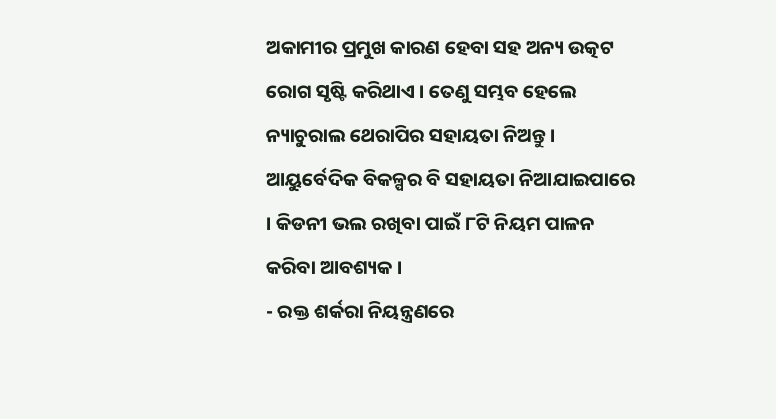ଅକାମୀର ପ୍ରମୁଖ କାରଣ ହେବା ସହ ଅନ୍ୟ ଉତ୍କଟ ରୋଗ ସୃଷ୍ଟି କରିଥାଏ । ତେଣୁ ସମ୍ଭବ ହେଲେ ନ୍ୟାଚୁରାଲ ଥେରାପିର ସହାୟତା ନିଅନ୍ତୁ । ଆୟୁର୍ବେଦିକ ବିକଳ୍ପର ବି ସହାୟତା ନିଆଯାଇପାରେ । କିଡନୀ ଭଲ ରଖିବା ପାଇଁ ୮ଟି ନିୟମ ପାଳନ କରିବା ଆବଶ୍ୟକ ।
- ରକ୍ତ ଶର୍କରା ନିୟନ୍ତ୍ରଣରେ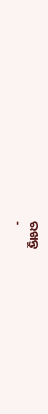ରଖନ୍ତୁ
-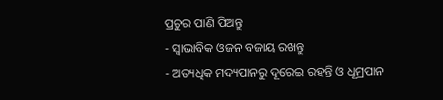ପ୍ରଚୁର ପାଣି ପିଅନ୍ତୁ
- ସ୍ୱାଭାବିକ ଓଜନ ବଜାୟ ରଖନ୍ତୁ
- ଅତ୍ୟଧିକ ମଦ୍ୟପାନରୁ ଦୂରେଇ ରହନ୍ତି ଓ ଧୂମ୍ରପାନ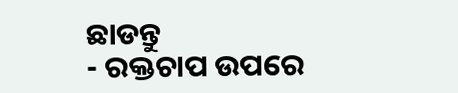ଛାଡନ୍ତୁ
- ରକ୍ତଚାପ ଉପରେ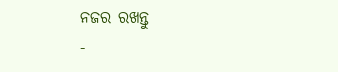ନଜର ରଖନ୍ତୁ
-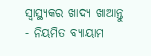ସ୍ୱାସ୍ଥ୍ୟକର ଖାଦ୍ୟ ଖାଆନ୍ତୁ
- ନିୟମିତ ବ୍ୟାୟାମ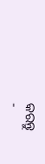କରନ୍ତୁ
-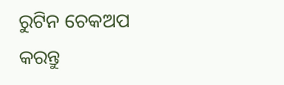ରୁଟିନ ଚେକଅପ କରନ୍ତୁ